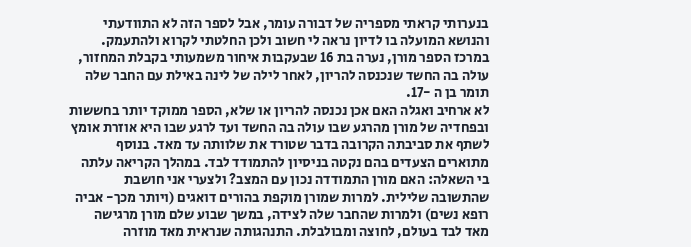בנערותי קראתי מספריה של דבורה עומר, אבל לספר הזה לא התוודעתי והנושא המועלה בו לדיון נראה לי חשוב ולכן החלטתי לקרוא ולהתעמק. במרכז הספר מורן, נערה בת 16 שבעקבות איחור משמעותי בקבלת המחזור, עולה בה החשד שנכנסה להריון, לאחר לילה של לינה באילת עם החבר שלה תומר בן ה -17.
לא ארחיב ואגלה האם אכן נכנסה להריון או שלא, הספר ממוקד יותר בחששות ובפחדיה של מורן מהרגע שבו עולה בה החשד ועד לרגע שבו היא אוזרת אומץ לשתף את סביבתה הקרובה בדבר שטורד את שלוותה עד מאד. בנוסף מתוארים הצעדים בהם נקטה בניסיון להתמודד לבד. במהלך הקריאה עלתה בי השאלה: האם מורן התמודדה נכון עם המצב? ולצערי אני חושבת שהתשובה שלילית. למרות שמורן מוקפת בהורים דואגים (ויותר מכך- אביה רופא נשים) ולמרות שהחבר שלה לצידה, במשך שבוע שלם מורן מרגישה מאד לבד בעולם, לחוצה ומבולבלת. התנהגותה שנראית מאד מוזרה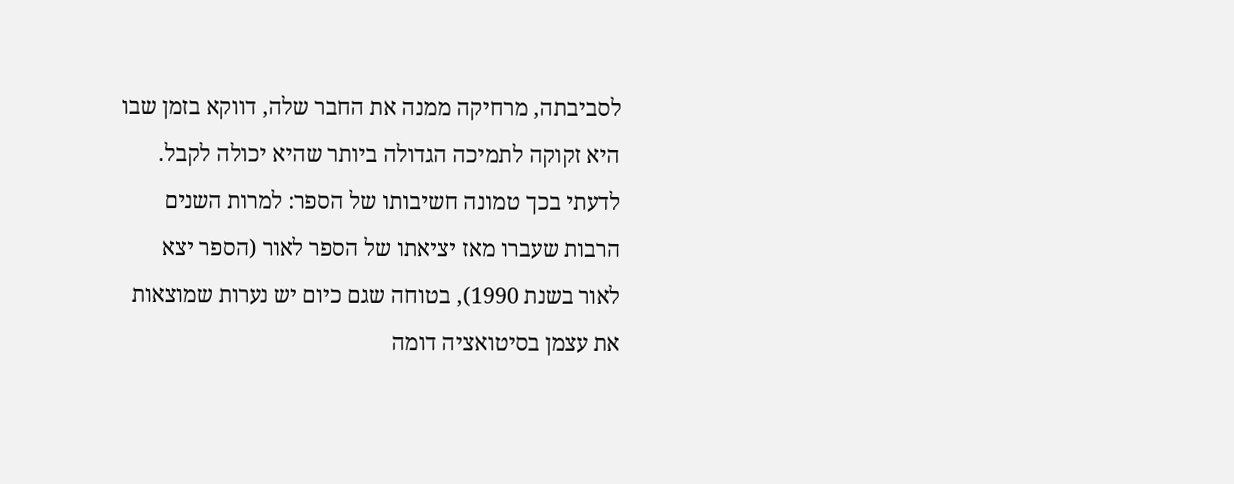לסביבתה, מרחיקה ממנה את החבר שלה, דווקא בזמן שבו היא זקוקה לתמיכה הגדולה ביותר שהיא יכולה לקבל.
לדעתי בכך טמונה חשיבותו של הספר: למרות השנים הרבות שעברו מאז יציאתו של הספר לאור (הספר יצא לאור בשנת 1990), בטוחה שגם כיום יש נערות שמוצאות את עצמן בסיטואציה דומה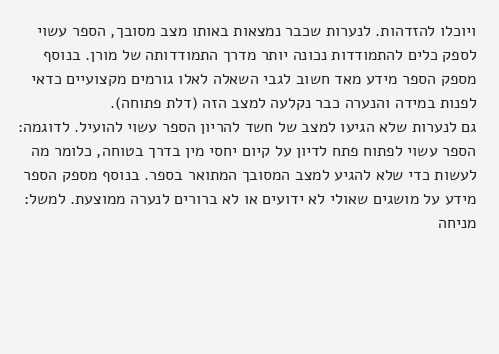ויוכלו להזדהות. לנערות שכבר נמצאות באותו מצב מסובך, הספר עשוי לספק כלים להתמודדות נכונה יותר מדרך התמודדותה של מורן. בנוסף מספק הספר מידע מאד חשוב לגבי השאלה לאלו גורמים מקצועיים כדאי לפנות במידה והנערה כבר נקלעה למצב הזה (דלת פתוחה).
גם לנערות שלא הגיעו למצב של חשד להריון הספר עשוי להועיל. לדוגמה: הספר עשוי לפתוח פתח לדיון על קיום יחסי מין בדרך בטוחה, כלומר מה לעשות כדי שלא להגיע למצב המסובך המתואר בספר. בנוסף מספק הספר מידע על מושגים שאולי לא ידועים או לא ברורים לנערה ממוצעת. למשל: מניחה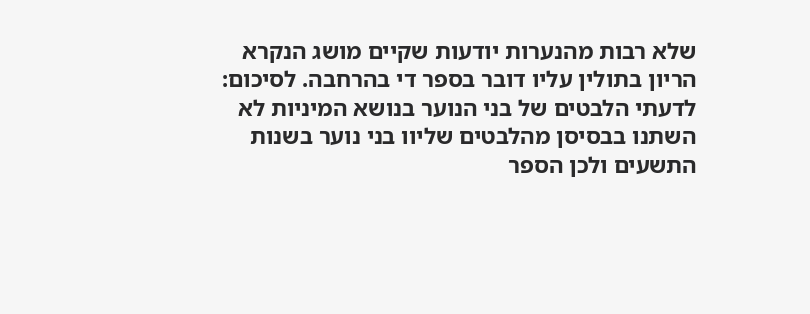שלא רבות מהנערות יודעות שקיים מושג הנקרא הריון בתולין עליו דובר בספר די בהרחבה. לסיכום: לדעתי הלבטים של בני הנוער בנושא המיניות לא השתנו בבסיסן מהלבטים שליוו בני נוער בשנות התשעים ולכן הספר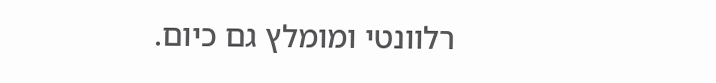רלוונטי ומומלץ גם כיום.